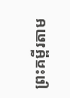ព្រះគម្ពីរតាម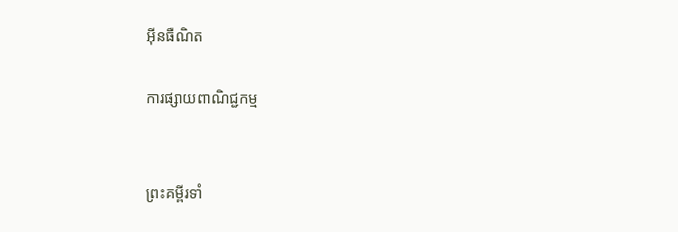អ៊ីនធឺណិត

ការផ្សាយពាណិជ្ជកម្ម


ព្រះគម្ពីរទាំ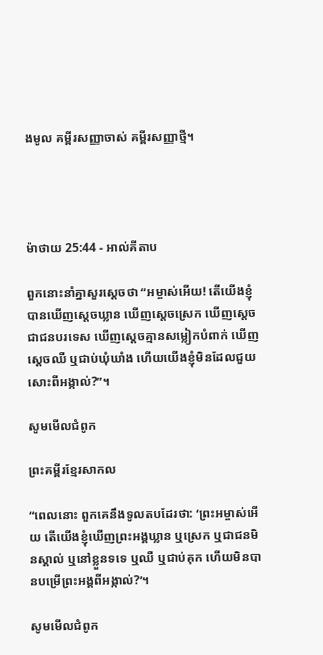ងមូល គម្ពីរសញ្ញាចាស់ គម្ពីរសញ្ញាថ្មី។




ម៉ាថាយ 25:44 - អាល់គីតាប

ពួកនោះនាំគ្នាសួរស្តេចថា “អម្ចាស់អើយ! តើយើងខ្ញុំបានឃើញស្តេចឃ្លាន ឃើញស្តេចស្រេក ឃើញស្តេចជាជនបរទេស ឃើញស្តេចគ្មានសម្លៀក‌បំពាក់ ឃើញស្តេចឈឺ ឬជាប់ឃុំ‌ឃាំង ហើយយើងខ្ញុំមិនដែលជួយសោះពីអង្កាល់?”។

សូមមើលជំពូក

ព្រះគម្ពីរខ្មែរសាកល

“ពេលនោះ ពួកគេនឹងទូលតបដែរថា: ‘ព្រះអម្ចាស់អើយ តើយើងខ្ញុំឃើញព្រះអង្គឃ្លាន ឬស្រេក ឬជាជនមិនស្គាល់ ឬនៅខ្លួនទទេ ឬឈឺ ឬជាប់គុក ហើយមិនបានបម្រើព្រះអង្គពីអង្កាល់?’។

សូមមើលជំពូក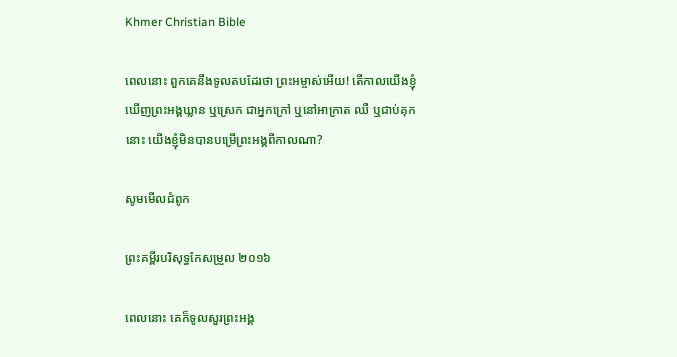Khmer Christian Bible

ពេលនោះ ពួកគេនឹងទូលតបដែរថា ព្រះអម្ចាស់អើយ! តើកាលយើងខ្ញុំឃើញព្រះអង្គឃ្លាន ឬស្រេក ជាអ្នកក្រៅ ឬនៅអាក្រាត ឈឺ ឬជាប់គុកនោះ យើងខ្ញុំមិនបានបម្រើព្រះអង្គពីកាលណា?

សូមមើលជំពូក

ព្រះគម្ពីរបរិសុទ្ធកែសម្រួល ២០១៦

ពេលនោះ គេក៏ទូលសួរព្រះ‌អង្គ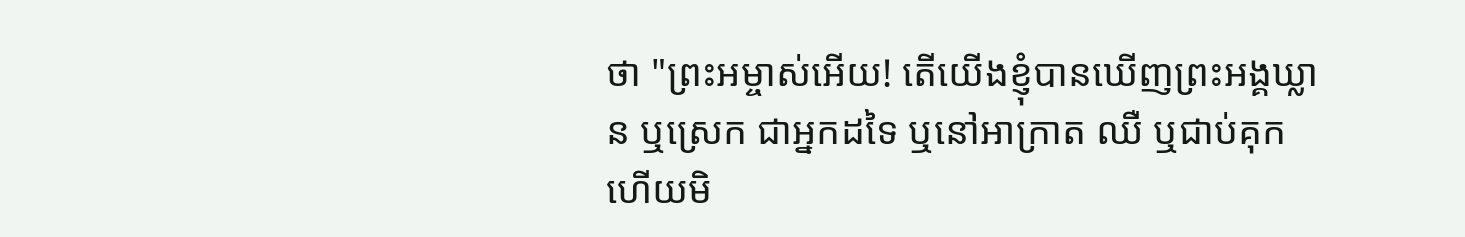ថា "ព្រះ‌អម្ចាស់អើយ! តើយើងខ្ញុំបានឃើញព្រះ‌អង្គឃ្លាន ឬស្រេក ជាអ្នកដទៃ ឬនៅអាក្រាត ឈឺ ឬជាប់គុក ហើយមិ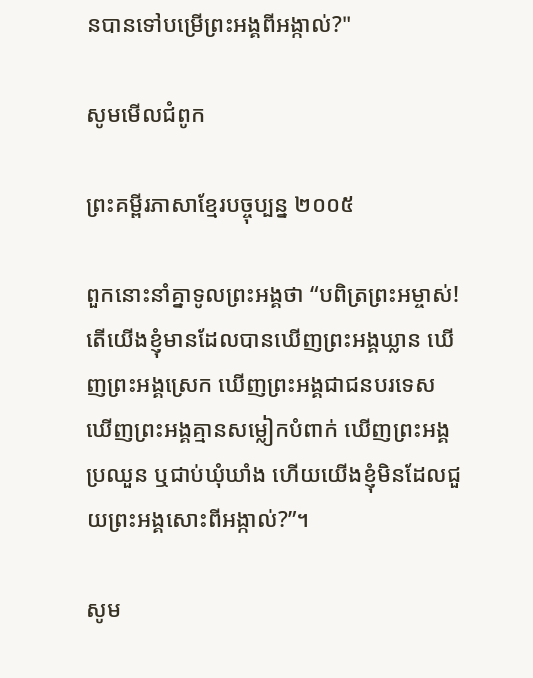នបានទៅបម្រើព្រះ‌អង្គពីអង្កាល់?"

សូមមើលជំពូក

ព្រះគម្ពីរភាសាខ្មែរបច្ចុប្បន្ន ២០០៥

ពួកនោះនាំគ្នាទូលព្រះអង្គថា “បពិត្រព្រះ‌អម្ចាស់! តើយើងខ្ញុំមានដែលបានឃើញព្រះអង្គឃ្លាន ឃើញព្រះអង្គស្រេក ឃើញព្រះអង្គជាជនបរទេស ឃើញព្រះអង្គគ្មានសម្លៀក‌បំពាក់ ឃើញព្រះអង្គប្រឈួន ឬជាប់ឃុំ‌ឃាំង ហើយយើងខ្ញុំមិនដែលជួយព្រះអង្គសោះពីអង្កាល់?”។

សូម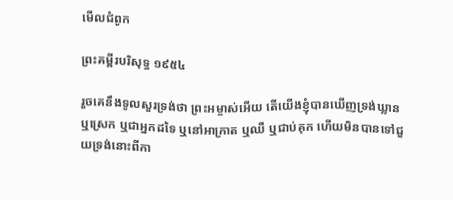មើលជំពូក

ព្រះគម្ពីរបរិសុទ្ធ ១៩៥៤

រួចគេនឹងទូលសួរទ្រង់ថា ព្រះ‌អម្ចាស់អើយ តើយើងខ្ញុំបានឃើញទ្រង់ឃ្លាន ឬស្រេក ឬជាអ្នកដទៃ ឬនៅអាក្រាត ឬឈឺ ឬជាប់គុក ហើយមិនបានទៅជួយទ្រង់នោះពីកា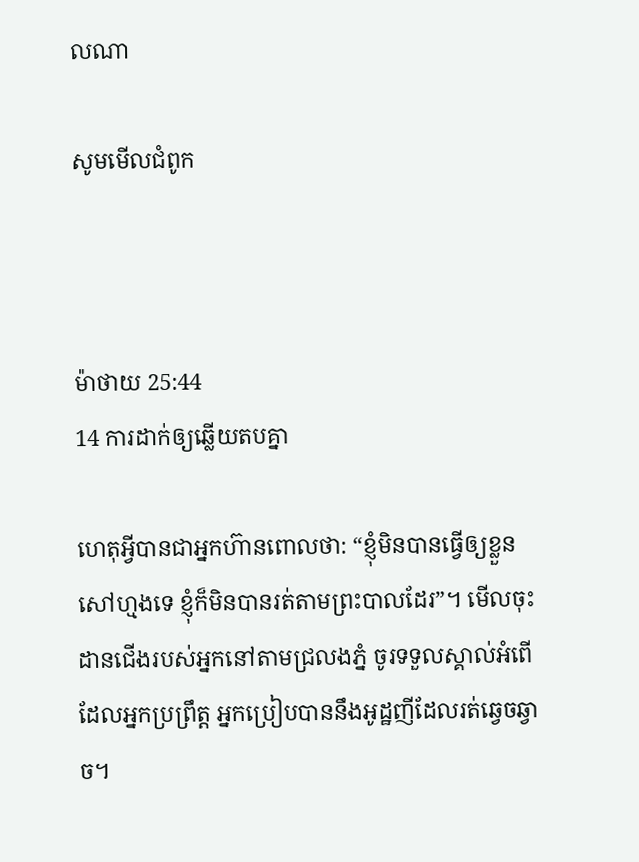លណា

សូមមើលជំពូក



ម៉ាថាយ 25:44
14 ការដាក់ឲ្យឆ្លើយតបគ្នា

ហេតុអ្វីបានជាអ្នកហ៊ានពោលថា: “ខ្ញុំមិនបានធ្វើឲ្យខ្លួនសៅហ្មងទេ ខ្ញុំក៏មិនបានរត់តាមព្រះបាលដែរ”។ មើលចុះ ដានជើងរបស់អ្នកនៅតាមជ្រលងភ្នំ ចូរទទួលស្គាល់អំពើដែលអ្នកប្រព្រឹត្ត អ្នកប្រៀបបាននឹងអូដ្ឋញីដែលរត់ឆ្វេច‌ឆ្វាច។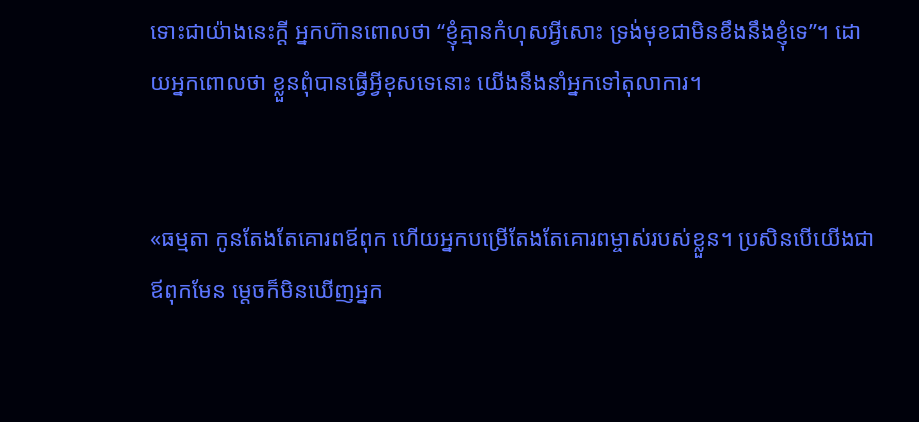ទោះជាយ៉ាងនេះក្តី អ្នកហ៊ានពោលថា “ខ្ញុំគ្មានកំហុសអ្វីសោះ ទ្រង់មុខជាមិនខឹងនឹងខ្ញុំទេ”។ ដោយអ្នកពោលថា ខ្លួនពុំបានធ្វើអ្វីខុសទេនោះ យើងនឹងនាំអ្នកទៅតុលាការ។


«ធម្មតា កូនតែងតែគោរពឪពុក ហើយអ្នកបម្រើតែងតែគោរពម្ចាស់របស់ខ្លួន។ ប្រសិនបើយើងជាឪពុកមែន ម្ដេចក៏មិនឃើញអ្នក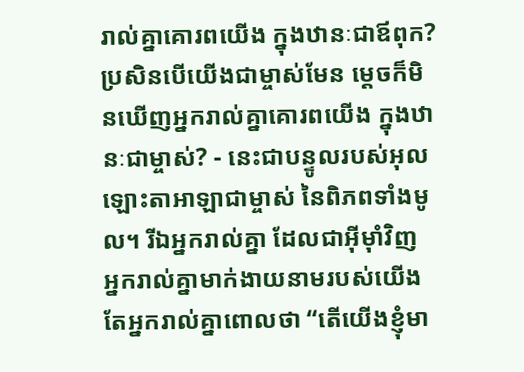រាល់គ្នាគោរពយើង ក្នុងឋានៈជាឪពុក? ប្រសិនបើយើងជាម្ចាស់មែន ម្ដេចក៏មិនឃើញអ្នករាល់គ្នាគោរពយើង ក្នុងឋានៈជាម្ចាស់? - នេះជាបន្ទូលរបស់អុលឡោះ‌តាអាឡាជាម្ចាស់ នៃពិភពទាំងមូល។ រីឯអ្នករាល់គ្នា ដែលជាអ៊ីមុាំវិញ អ្នករាល់គ្នាមាក់‌ងាយនាមរបស់យើង តែអ្នករាល់គ្នាពោលថា “តើយើងខ្ញុំមា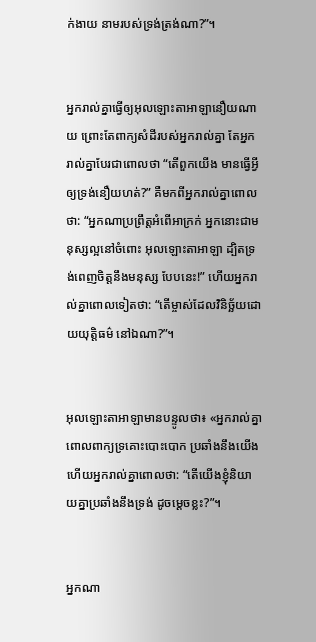ក់‌ងាយ នាមរបស់ទ្រង់ត្រង់ណា?”។


អ្នករាល់គ្នាធ្វើឲ្យអុលឡោះ‌តាអាឡានឿយណាយ ព្រោះតែពាក្យសំដីរបស់អ្នករាល់គ្នា តែអ្នករាល់គ្នាបែរជាពោលថា “តើពួកយើង មានធ្វើអ្វីឲ្យទ្រង់នឿយ‌ហត់?” គឺមកពីអ្នករាល់គ្នាពោលថា: “អ្នកណាប្រព្រឹត្តអំពើអាក្រក់ អ្នកនោះជាមនុស្សល្អនៅចំពោះ អុលឡោះ‌តាអាឡា ដ្បិតទ្រង់ពេញចិត្តនឹងមនុស្ស បែបនេះ!” ហើយអ្នករាល់គ្នាពោលទៀតថា: “តើម្ចាស់ដែលវិនិច្ឆ័យដោយយុត្តិធម៌ នៅឯណា?”។


អុលឡោះ‌តាអាឡាមានបន្ទូលថា៖ «អ្នករាល់គ្នាពោលពាក្យទ្រគោះបោះបោក ប្រឆាំងនឹងយើង ហើយអ្នករាល់គ្នាពោលថា: “តើយើងខ្ញុំនិយាយគ្នាប្រឆាំងនឹងទ្រង់ ដូចម្ដេចខ្លះ?”។


អ្នកណា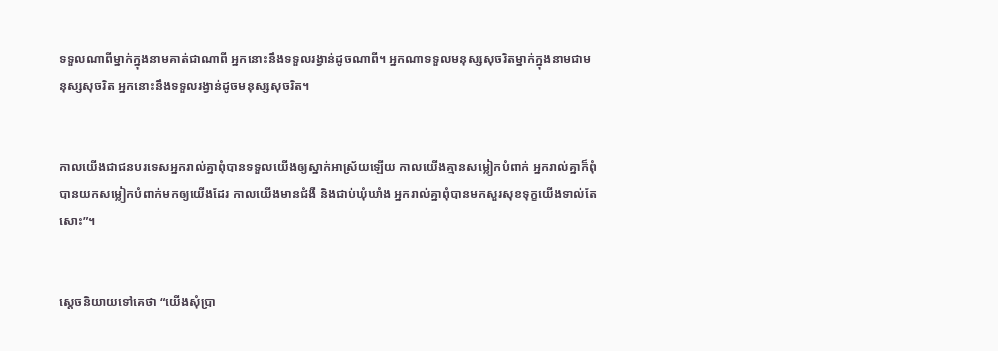ទទួលណាពីម្នាក់ក្នុងនាមគាត់ជាណាពី អ្នកនោះនឹងទទួលរង្វាន់ដូចណាពី។ អ្នកណាទទួលមនុស្សសុចរិតម្នាក់ក្នុងនាមជាមនុស្សសុចរិត អ្នកនោះនឹងទទួលរង្វាន់ដូចមនុស្សសុចរិត។


កាលយើងជាជនបរទេសអ្នករាល់គ្នាពុំបានទទួលយើងឲ្យស្នាក់អាស្រ័យឡើយ កាលយើងគ្មានសម្លៀក‌បំពាក់ អ្នករាល់គ្នាក៏ពុំបានយកសម្លៀក‌បំពាក់មកឲ្យយើងដែរ កាលយើងមានជំងឺ និងជាប់ឃុំ‌ឃាំង អ្នករាល់គ្នាពុំបានមកសួរសុខទុក្ខយើងទាល់តែសោះ”។


ស្តេចនិយាយទៅគេថា “យើងសុំប្រា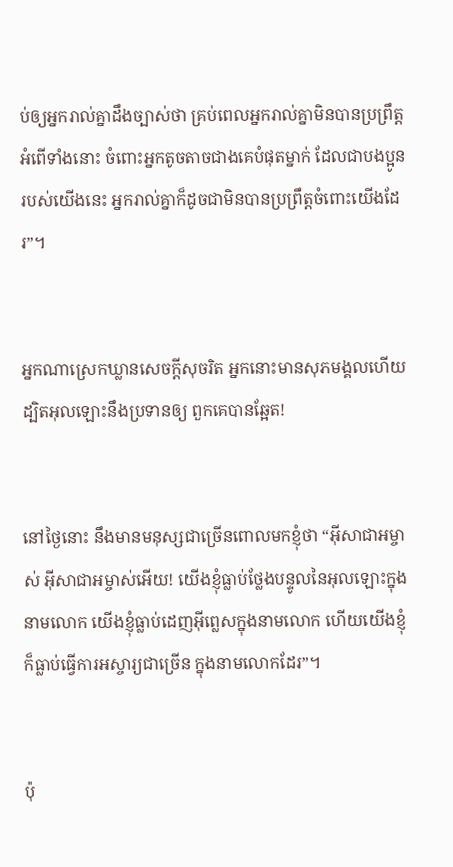ប់ឲ្យអ្នករាល់គ្នាដឹងច្បាស់ថា គ្រប់ពេលអ្នករាល់គ្នាមិនបានប្រព្រឹត្ដអំពើទាំងនោះ ចំពោះអ្នកតូច‌តាចជាងគេបំផុតម្នាក់ ដែលជាបងប្អូនរបស់យើងនេះ អ្នករាល់គ្នាក៏ដូចជាមិនបានប្រព្រឹត្ដចំពោះយើងដែរ”។


អ្នកណាស្រេកឃ្លានសេចក្ដីសុចរិត អ្នកនោះមានសុភមង្គលហើយ ដ្បិតអុលឡោះនឹងប្រទានឲ្យ ពួកគេបានឆ្អែត!


នៅថ្ងៃនោះ នឹងមានមនុស្សជាច្រើនពោលមកខ្ញុំថា “អ៊ីសា‌ជាអម្ចាស់ អ៊ីសា‌ជាអម្ចាស់អើយ! យើងខ្ញុំធ្លាប់ថ្លែងបន្ទូលនៃអុលឡោះក្នុងនាមលោក យើងខ្ញុំធ្លាប់ដេញអ៊ីព្លេសក្នុងនាមលោក ហើយយើងខ្ញុំក៏ធ្លាប់ធ្វើការអស្ចារ្យជាច្រើន ក្នុងនាមលោកដែរ”។


ប៉ុ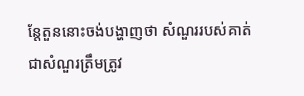ន្តែតួននោះចង់បង្ហាញថា សំណួររបស់គាត់ជាសំណួរត្រឹមត្រូវ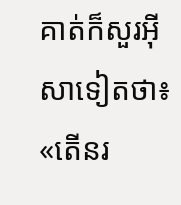គាត់ក៏សួរអ៊ីសាទៀតថា៖ «តើនរ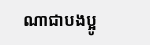ណាជាបងប្អូ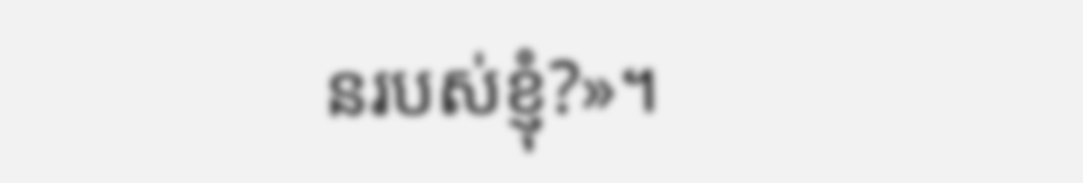នរបស់ខ្ញុំ?»។